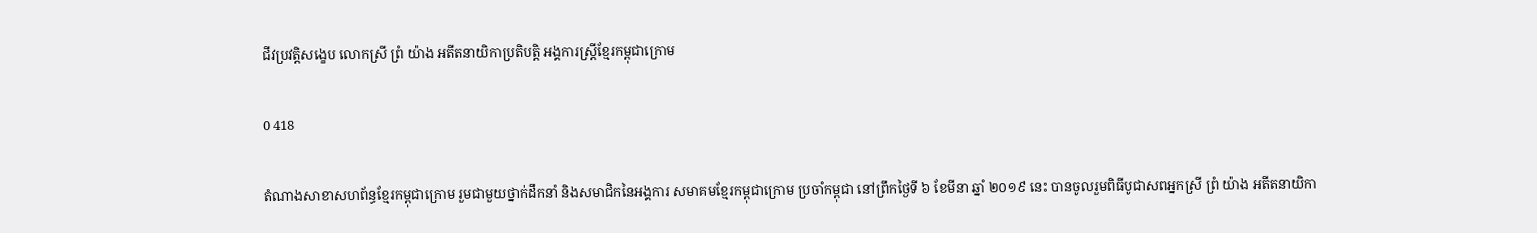ជីវប្រវត្តិសង្ខេប លោកស្រី ព្រំ យ៉ាង អតីតនាយិកាប្រតិបត្តិ អង្គការស្ដ្រីខ្មែរកម្ពុជាក្រោម

0 418

តំណាងសាខាសហព័ន្ធខ្មែរកម្ពុជាក្រោម រួមជាមួយថ្នាក់ដឹកនាំ និងសមាជិកនៃអង្គការ សមាគមខ្មែរកម្ពុជាក្រោម ប្រចាំកម្ពុជា នៅព្រឹកថ្ងៃទី ៦ ខែមីនា ឆ្នាំ ២០១៩ នេះ បានចូលរួមពិធីបូជាសពអ្នកស្រី ព្រំ យ៉ាង អតីតនាយិកា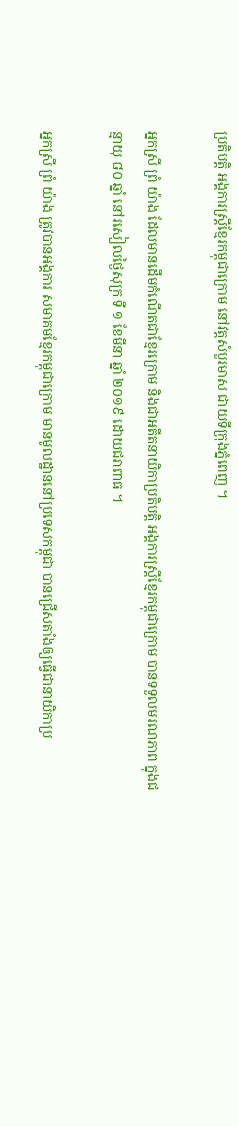ប្រតិបត្តិ អង្គការស្ត្រីខ្មែរកម្ពុជាក្រោម នៅវត្តសំបួរមាស ជាយទីក្រុងភ្នំពេញ ។

អ្នកស្រី ព្រំ យ៉ាង ដែលមានដើមកំណើតជាខ្មែរក្រោម និងជាអតីតនាយិកាប្រតិបត្តិ អង្គការស្ដ្រីខ្មែរកម្ពុជាក្រោម បានទទួលមរណភាព ក្នុងជន្មាយុ ៨០ ឆ្នាំ នៅរសៀលថ្ងៃសុក្រ ទី ១ ខែមីនា ឆ្នាំ ២០១៩ ដោយជរាពាធ ។

អ្នកស្រី ព្រំ យ៉ាង ត្រូវបានអង្គការ សមាគមខ្មែរកម្ពុជាក្រោម មានមូលដ្ឋាននៅប្រទេសកម្ពុជា បានជ្រើសតាំងឲ្យធ្វើជានាយិកាប្រ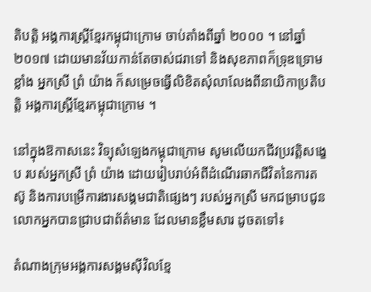តិបត្តិ អង្គការស្ត្រីខ្មែរកម្ពុជាក្រោម ចាប់តាំងពីឆ្នាំ ២០០០ ។ នៅឆ្នាំ ២០១៧ ដោយមានវ័យកាន់តែចាស់ជរាទៅ និងសុខភាពក៏ទ្រុឌទ្រោមខ្លាំង អ្នកស្រី ព្រំ យ៉ាង ក៏សម្រេចធ្វើលិខិតសុំលាលែងពីនាយិកាប្រតិបត្តិ អង្គការស្ត្រីខ្មែរកម្ពុជាក្រោម ។

នៅក្នុងឱកាសនេះ វិទ្យុសំឡេងកម្ពុជាក្រោម សូមលើយកជីវប្រវត្តិសង្ខេប របស់អ្នកស្រី ព្រំ យ៉ាង ដោយរៀបរាប់អំពីដំណើរឆាកជីវិតនៃការតស៊ូ និងការបម្រើការងារសង្គមជាតិផ្សេងៗ របស់អ្នកស្រី មកជម្រាបជូនលោកអ្នកបានជ្រាបជាព័ត៌មាន ដែលមានខ្លឹមសារ ដូចតទៅ៖

តំណាងក្រុមអង្គការសង្គមស៊ីវិលខ្មែ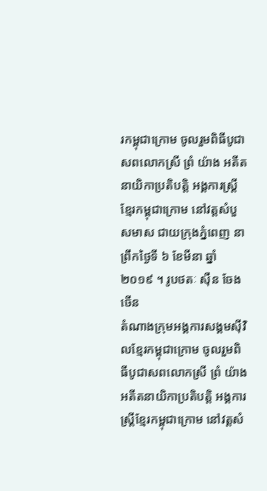រកម្ពុជាក្រោម ចូលរួមពិធីបូជាសពលោកស្រី ព្រំ យ៉ាង អតីតនាយិកាប្រតិបត្តិ អង្គការស្ត្រីខ្មែរកម្ពុជាក្រោម នៅវត្តសំបួសមាស ជាយក្រុងភ្នំពេញ នាព្រឹកថ្ងៃទី ៦ ខែមីនា ឆ្នាំ ២០១៩ ។ រូបថតៈ ស៊ឺន ចែងចើន
តំណាងក្រុមអង្គការសង្គមស៊ីវិលខ្មែរកម្ពុជាក្រោម ចូលរួមពិធីបូជាសពលោកស្រី ព្រំ យ៉ាង អតីតនាយិកាប្រតិបត្តិ អង្គការស្ត្រីខ្មែរកម្ពុជាក្រោម នៅវត្តសំ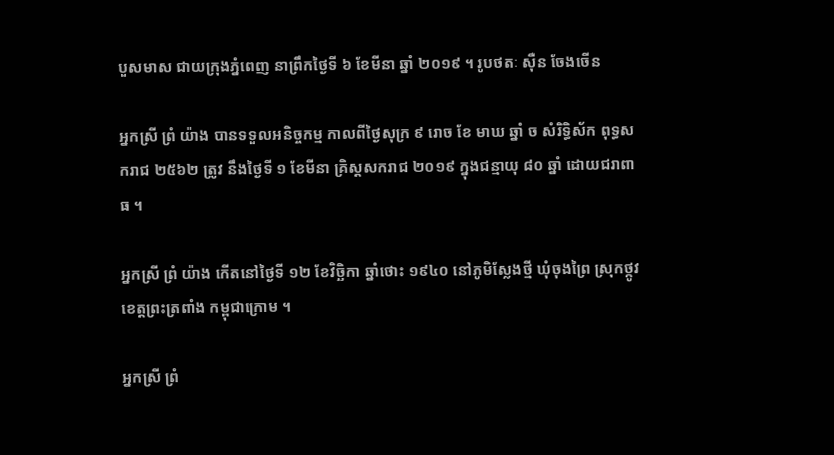បួសមាស ជាយក្រុងភ្នំពេញ នាព្រឹកថ្ងៃទី ៦ ខែមីនា ឆ្នាំ ២០១៩ ។ រូបថតៈ ស៊ឺន ចែងចើន

អ្នកស្រី ព្រំ យ៉ាង បានទទួលអនិច្ចកម្ម កាលពីថ្ងៃសុក្រ ៩ រោច ខែ មាឃ ឆ្នាំ ច សំរិទ្ធិស័ក ពុទ្ធសករាជ ២៥៦២ ត្រូវ នឹងថ្ងៃទី ១ ខែមីនា គ្រិស្តសករាជ ២០១៩ ក្នុងជន្មាយុ ៨០ ឆ្នាំ ដោយជរាពាធ ។

អ្នកស្រី ព្រំ យ៉ាង កើតនៅថ្ងៃទី ១២ ខែវិច្ឆិកា ឆ្នាំថោះ ១៩៤០ នៅភូមិស្លែងថ្មី ឃុំចុងព្រៃ ស្រុកថ្កូវ ខេត្តព្រះត្រពាំង កម្ពុជាក្រោម ។

អ្នកស្រី ព្រំ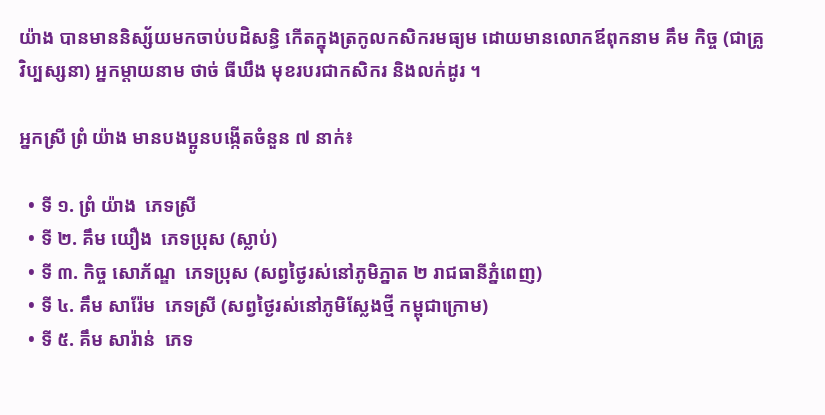យ៉ាង បានមាននិស្ស័យមកចាប់បដិសន្ធិ កើតក្នុងត្រកូលកសិករមធ្យម ដោយមានលោកឪពុកនាម គឹម កិច្ច (ជាគ្រូវិប្បស្សនា) អ្នកម្តាយនាម ថាច់ ធីឃឹង មុខរបរជាកសិករ និងលក់ដូរ ។

អ្នកស្រី ព្រំ យ៉ាង មានបងប្អូនបង្កើតចំនួន ៧ នាក់៖

  • ទី ១. ព្រំ យ៉ាង  ភេទស្រី
  • ទី ២. គឹម យឿង  ភេទប្រុស (ស្លាប់)
  • ទី ៣. កិច្ច សោភ័ណ្ឌ  ភេទប្រុស (សព្វថ្ងៃរស់នៅភូមិភ្នាត ២ រាជធានីភ្នំពេញ)
  • ទី ៤. គឹម សារ៉ែម  ភេទស្រី (សព្វថ្ងៃរស់នៅភូមិស្លែងថ្មី កម្ពុជាក្រោម)
  • ទី ៥. គឹម សារ៉ាន់  ភេទ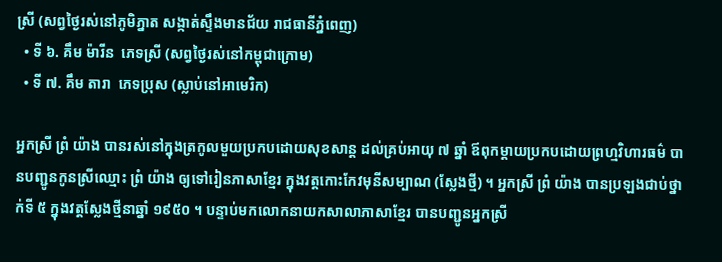ស្រី (សព្វថ្ងៃរស់នៅភូមិភ្នាត សង្កាត់ស្ទឹងមានជ័យ រាជធានីភ្នំពេញ)
  • ទី ៦. គឹម ម៉ារីន  ភេទស្រី (សព្វថ្ងៃរស់នៅកម្ពុជាក្រោម)
  • ទី ៧. គឹម តារា  ភេទប្រុស (ស្លាប់នៅអាមេរិក)

អ្នកស្រី ព្រំ យ៉ាង បានរស់នៅក្នុងត្រកូលមួយប្រកបដោយសុខសាន្ត ដល់គ្រប់អាយុ ៧ ឆ្នាំ ឪពុកម្តាយប្រកបដោយព្រហ្មវិហារធម៌ បានបញ្ជូនកូនស្រីឈ្មោះ ព្រំ យ៉ាង ឲ្យទៅរៀនភាសាខ្មែរ ក្នុងវត្តកោះកែវមុនីសម្បាណ (ស្លែងថ្មី) ។ អ្នកស្រី ព្រំ យ៉ាង បានប្រឡងជាប់ថ្នាក់ទី ៥ ក្នុងវត្តស្លែងថ្មីនាឆ្នាំ ១៩៥០ ។ បន្ទាប់មកលោកនាយកសាលាភាសាខ្មែរ បានបញ្ជូនអ្នកស្រី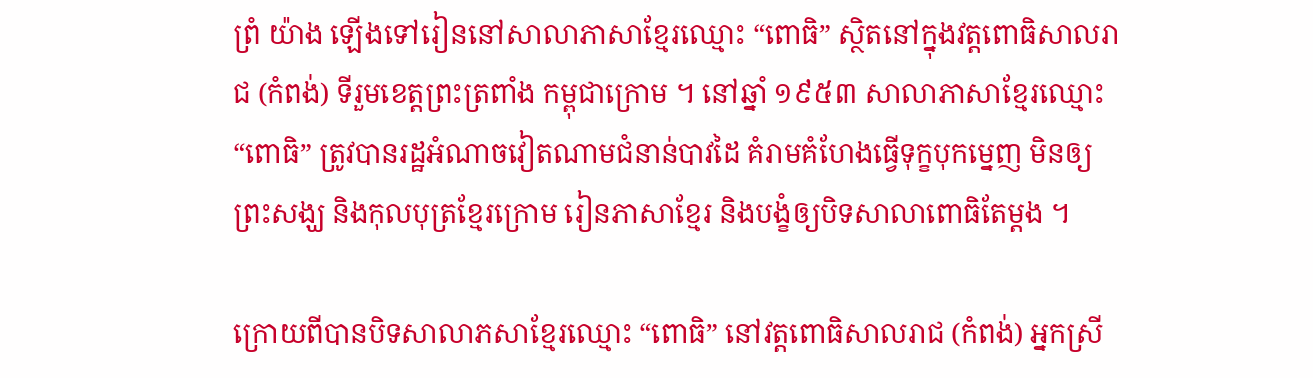ព្រំ យ៉ាង ឡើងទៅរៀននៅសាលាភាសាខ្មែរឈ្មោះ “ពោធិ” ស្ថិតនៅក្នុងវត្តពោធិសាលរាជ (កំពង់) ទីរួមខេត្តព្រះត្រពាំង កម្ពុជាក្រោម ។ នៅឆ្នាំ ១៩៥៣ សាលាភាសាខ្មែរឈ្មោះ “ពោធិ” ត្រូវបានរដ្ឋអំណាចវៀតណាមជំនាន់បាវដៃ គំរាមគំហែងធ្វើទុក្ខបុកម្នេញ មិនឲ្យព្រះសង្ឃ និងកុលបុត្រខ្មែរក្រោម រៀនភាសាខ្មែរ និងបង្ខំឲ្យបិទសាលាពោធិតែម្តង ។

ក្រោយពីបានបិទសាលាភសាខ្មែរឈ្មោះ “ពោធិ” នៅវត្តពោធិសាលរាជ (កំពង់) អ្នកស្រី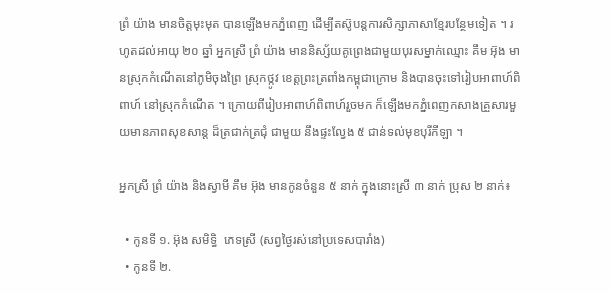ព្រំ យ៉ាង មានចិត្តមុះមុត បានឡើងមកភ្នំពេញ ដើម្បីតស៊ូបន្តការសិក្សាភាសាខ្មែរបន្ថែមទៀត ។ រហូតដល់អាយុ ២០ ឆ្នាំ អ្នកស្រី ព្រំ យ៉ាង មាននិស្ស័យគូព្រេងជាមួយបុរសម្នាក់ឈ្មោះ គឹម អ៊ុង មានស្រុកកំណើតនៅភូមិចុងព្រៃ ស្រុកថ្កូវ ខេត្តព្រះត្រពាំងកម្ពុជាក្រោម និងបានចុះទៅរៀបអាពាហ៍ពិពាហ៍ នៅស្រុកកំណើត ។ ក្រោយពីរៀបអាពាហ៍ពិពាហ៍រួចមក ក៏ឡើងមកភ្នំពេញកសាងគ្រួសារមួយមានភាពសុខសាន្ត ដ៏ត្រជាក់ត្រជុំ ជាមួយ នឹងផ្ទះល្វែង ៥ ជាន់ទល់មុខបុរីកីឡា ។

អ្នកស្រី ព្រំ យ៉ាង និងស្វាមី គឹម អ៊ុង មានកូនចំនួន ៥ នាក់ ក្នុងនោះស្រី ៣ នាក់ ប្រុស ២ នាក់៖

  • កូនទី ១. អ៊ុង សមិទ្ធិ  ភេទស្រី (សព្វថ្ងៃរស់នៅប្រទេសបារាំង)
  • កូនទី ២.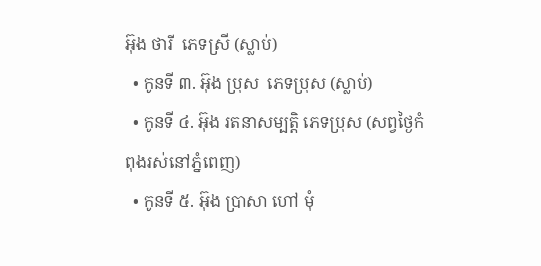អ៊ុង ថារី  ភេទស្រី (ស្លាប់)
  • កូនទី ៣. អ៊ុង ប្រុស  ភេទប្រុស (ស្លាប់)
  • កូនទី ៤. អ៊ុង រតនាសម្បត្តិ ភេទប្រុស (សព្វថ្ងៃកំពុងរស់នៅភ្នំពេញ)
  • កូនទី ៥. អ៊ុង ប្រាសា ហៅ មុំ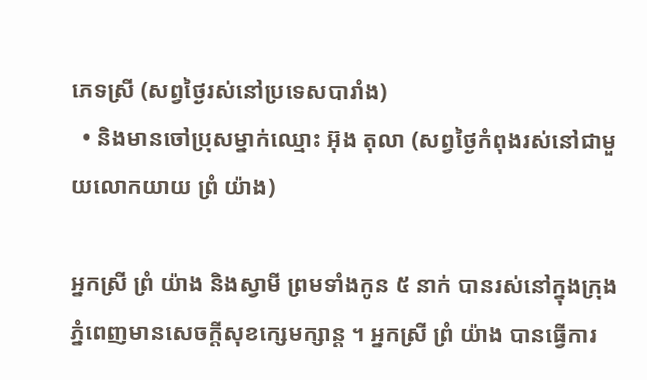ភេទស្រី (សព្វថ្ងៃរស់នៅប្រទេសបារាំង)
  • និងមានចៅប្រុសម្នាក់ឈ្មោះ អ៊ុង តុលា (សព្វថ្ងៃកំពុងរស់នៅជាមួយលោកយាយ ព្រំ យ៉ាង)

អ្នកស្រី ព្រំ យ៉ាង និងស្វាមី ព្រមទាំងកូន ៥ នាក់ បានរស់នៅក្នុងក្រុងភ្នំពេញមានសេចក្តីសុខក្សេមក្សាន្ត ។ អ្នកស្រី ព្រំ យ៉ាង បានធ្វើការ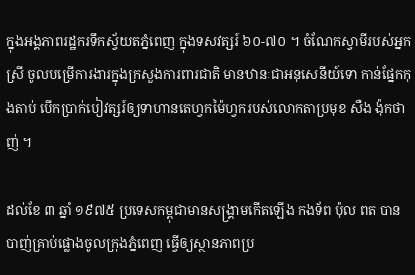ក្នុងអង្គភាពរដ្ឋករទឹកស្វ័យតភ្នំពេញ ក្នុងទសវត្សរ៍ ៦០-៧០ ។ ចំណែកស្វាមីរបស់អ្នកស្រី ចូលបម្រើការងារក្នុងក្រសួងការពារជាតិ មានឋានៈជាអនុសេនីយ៍ទោ កាន់ផ្នែកកុងតាប់ បើកប្រាក់បៀវត្សរ៍ឲ្យទាហានតេហ្វកម៉ៃហ្វករបស់លោកតាប្រមុខ សឺង ង៉ុកថាញ់ ។

ដល់ខែ ៣ ឆ្នាំ ១៩៧៥ ប្រទេសកម្ពុជាមានសង្គ្រាមកើតឡើង កងទ័ព ប៉ុល ពត បានបាញ់គ្រាប់ផ្លោងចូលក្រុងភ្នំពេញ ធ្វើឲ្យស្ថានភាពប្រ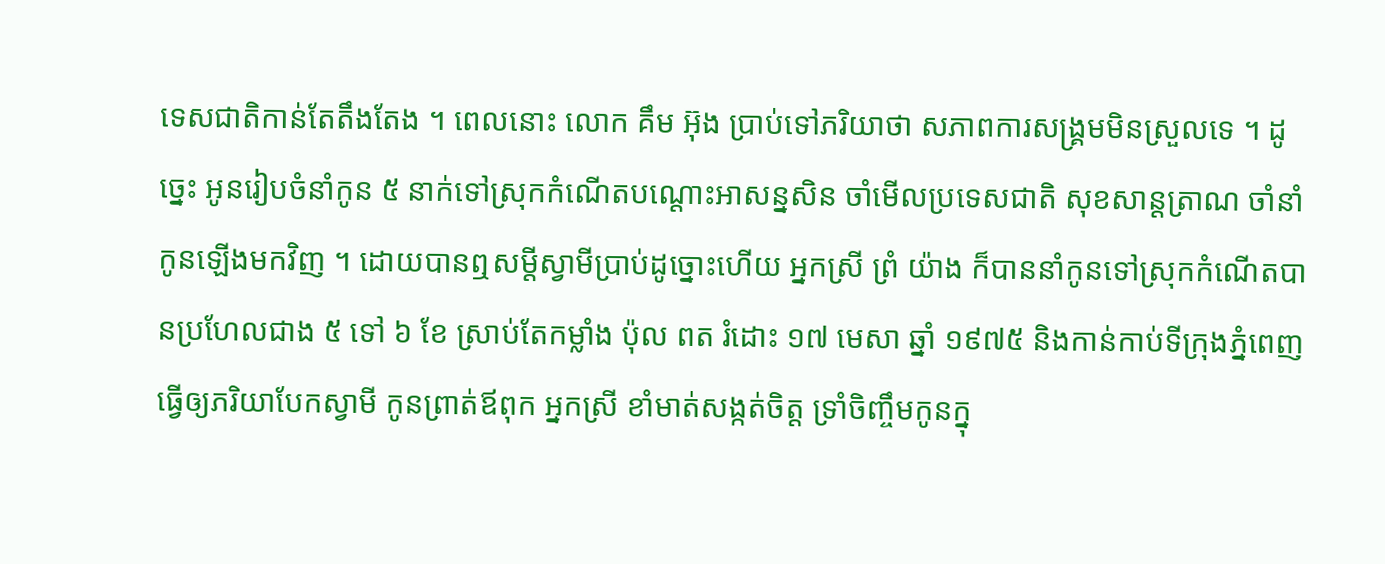ទេសជាតិកាន់តែតឹងតែង ។ ពេលនោះ លោក គឹម អ៊ុង ប្រាប់ទៅភរិយាថា សភាពការសង្គ្រមមិនស្រួលទេ ។ ដូច្នេះ អូនរៀបចំនាំកូន ៥ នាក់ទៅស្រុកកំណើតបណ្តោះអាសន្នសិន ចាំមើលប្រទេសជាតិ សុខសាន្តត្រាណ ចាំនាំកូនឡើងមកវិញ ។ ដោយបានឮសម្តីស្វាមីប្រាប់ដូច្នោះហើយ អ្នកស្រី ព្រំ យ៉ាង ក៏បាននាំកូនទៅស្រុកកំណើតបានប្រហែលជាង ៥ ទៅ ៦ ខែ ស្រាប់តែកម្លាំង ប៉ុល ពត រំដោះ ១៧ មេសា ឆ្នាំ ១៩៧៥ និងកាន់កាប់ទីក្រុងភ្នំពេញ ធ្វើឲ្យភរិយាបែកស្វាមី កូនព្រាត់ឪពុក អ្នកស្រី ខាំមាត់សង្កត់ចិត្ត ទ្រាំចិញ្ចឹមកូនក្នុ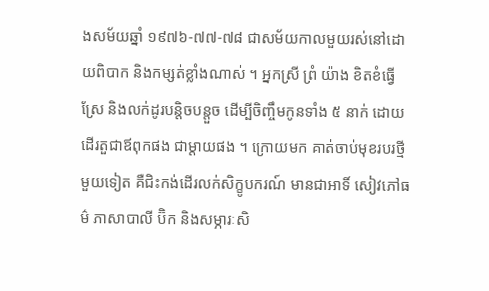ងសម័យឆ្នាំ ១៩៧៦-៧៧-៧៨ ជាសម័យកាលមួយរស់នៅដោយពិបាក និងកម្សត់ខ្លាំងណាស់ ។ អ្នកស្រី ព្រំ យ៉ាង ខិតខំធ្វើស្រែ និងលក់ដូរបន្តិចបន្តួច ដើម្បីចិញ្ចឹមកូនទាំង ៥ នាក់ ដោយដើរតួជាឪពុកផង ជាម្តាយផង ។ ក្រោយមក គាត់ចាប់មុខរបរថ្មីមួយទៀត គឺជិះកង់ដើរលក់សិក្ខូបករណ៍ មានជាអាទិ៍ សៀវភៅធម៌ ភាសាបាលី ប៊ិក និងសម្ភារៈសិ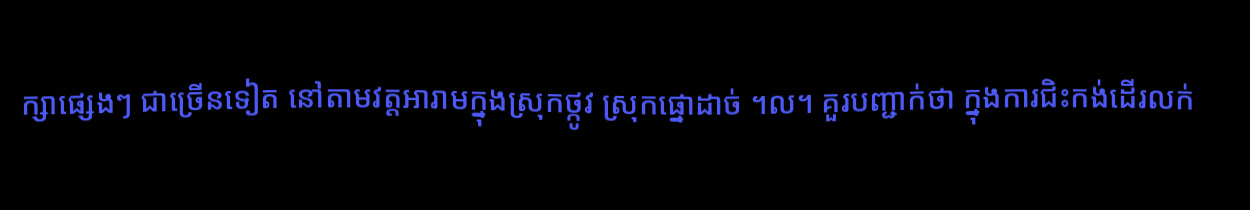ក្សាផ្សេងៗ ជាច្រើនទៀត នៅតាមវត្តអារាមក្នុងស្រុកថ្កូវ ស្រុកផ្នោដាច់ ។ល។ គួរបញ្ជាក់ថា ក្នុងការជិះកង់ដើរលក់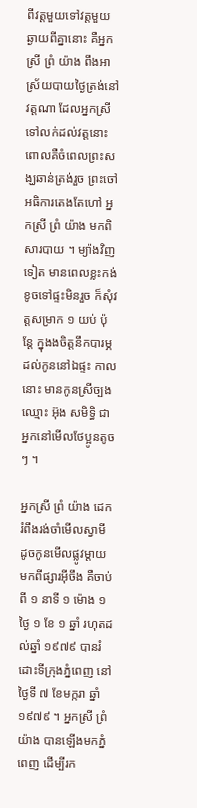ពីវត្តមួយទៅវត្តមួយឆ្ងាយពីគ្នានោះ គឺអ្នកស្រី ព្រំ យ៉ាង ពឹងអាស្រ័យបាយថ្ងៃត្រង់នៅវត្តណា ដែលអ្នកស្រីទៅលក់ដល់វត្តនោះ ពោលគឺចំពេលព្រះសង្ឃឆាន់ត្រង់រួច ព្រះចៅអធិការតេងតែហៅ អ្នកស្រី ព្រំ យ៉ាង មកពិសារបាយ ។ ម្យ៉ាងវិញទៀត មានពេលខ្លះកង់ខូចទៅផ្ទះមិនរួច ក៏សុំវត្តសម្រាក ១ យប់ ប៉ុន្តែ ក្នុងងចិត្តនឹកបារម្ភដល់កូននៅឯផ្ទះ កាលនោះ មានកូនស្រីច្បងឈ្មោះ អ៊ុង សមិទ្ធិ ជាអ្នកនៅមើលថែប្អូនតូចៗ ។

អ្នកស្រី ព្រំ យ៉ាង ដេករំពឹងរង់ចាំមើលស្វាមី ដូចកូនមើលផ្លូវម្តាយមកពីផ្សារអ៊ីចឹង គឺចាប់ពី ១ នាទី ១ ម៉ោង ១ ថ្ងៃ ១ ខែ ១ ឆ្នាំ រហុតដល់ឆ្នាំ ១៩៧៩ បានរំដោះទីក្រុងភ្នំពេញ នៅថ្ងៃទី ៧ ខែមក្ករា ឆ្នាំ ១៩៧៩ ។ អ្នកស្រី ព្រំ យ៉ាង បានឡើងមកភ្នំពេញ ដើម្បីរក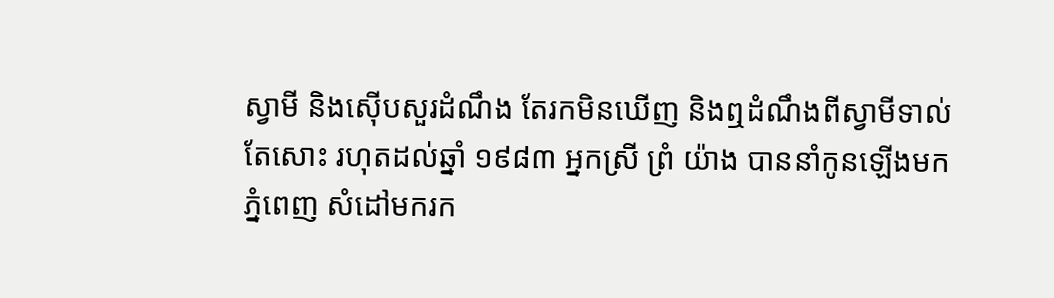ស្វាមី និងស៊ើបសួរដំណឹង តែរកមិនឃើញ និងឮដំណឹងពីស្វាមីទាល់តែសោះ រហុតដល់ឆ្នាំ ១៩៨៣ អ្នកស្រី ព្រំ យ៉ាង បាននាំកូនឡើងមកភ្នំពេញ សំដៅមករក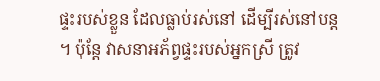ផ្ទះរបស់ខ្លួន ដែលធ្លាប់រស់នៅ ដើម្បីរស់នៅបន្ត ។ ប៉ុន្តែ វាសនាអភ័ព្វផ្ទះរបស់អ្នកស្រី ត្រូវ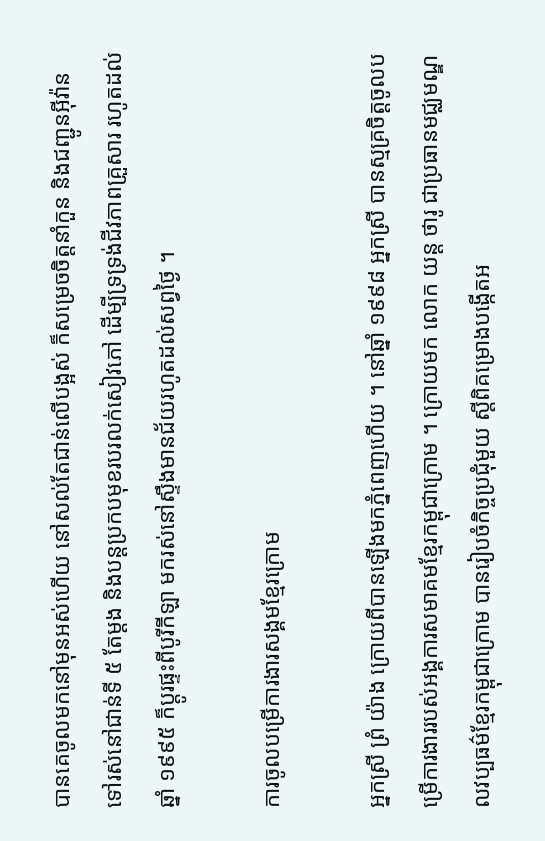បានគេចូលមកនៅមុនអស់ហើយ នៅសល់តែជាន់លើបង្អស់ ក៏សម្រេចចិត្តនាំកួន និងជញ្ជូនអ៊ីវ៉ានទៅរស់នៅជាន់ទី ៥ តែម្តង និងបន្តប្រកបមុខរបរលក់សៀវភៅ ដើម្បីទ្រទ្រង់ជីវភាពគ្រួសារ រហូតដល់ឆ្នាំ ១៩៩៥ ក៏ប្តូរផ្ទះពីបូរីកីឡា មករស់នៅស្ទឹងមានជ័យរហូតដល់សព្វថ្ងៃ ។

ការចូលបម្រើការងារសង្គមខ្មែរក្រោម

អ្នកស្រី ព្រំ យ៉ាង ក្រោយពីបានឡើងមកភ្នំពេញហើយ ។ នៅឆ្នាំ ១៩៩៨ អ្នកស្រី បានស្មគ្រចិត្តចូលបម្រើការងាររបស់អង្គការសមាគមខ្មែរកម្ពុជាក្រោម ។ ក្រោយមក លោក យន្ត ថារូ ជាប្រធានមជ្ឈមណ្ឌលវប្បធម៌ខ្មែរកម្ពុជាក្រោម បានរៀបចំកិច្ចប្រជុំមួយ ស្តីពិគម្រោងបង្កើតអ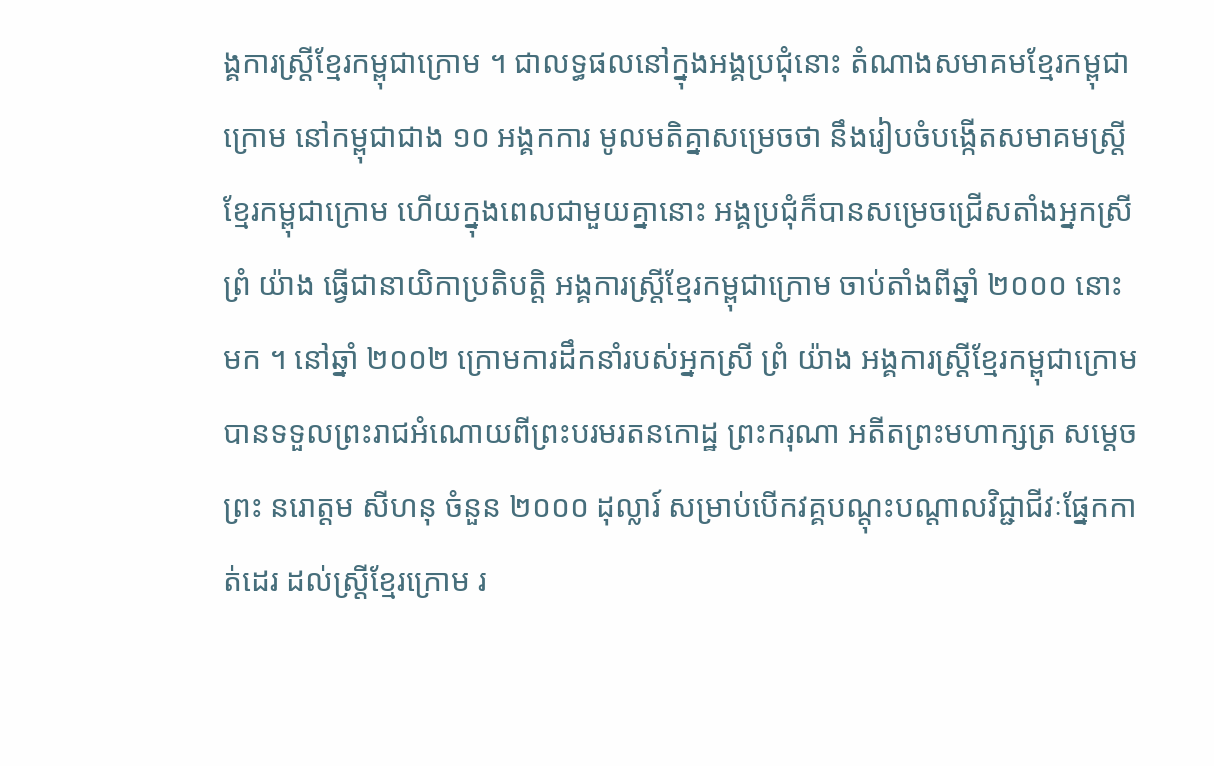ង្គការស្ត្រីខ្មែរកម្ពុជាក្រោម ។ ជាលទ្ធផលនៅក្នុងអង្គប្រជុំនោះ តំណាងសមាគមខ្មែរកម្ពុជាក្រោម នៅកម្ពុជាជាង ១០ អង្គកការ មូលមតិគ្នាសម្រេចថា នឹងរៀបចំបង្កើតសមាគមស្ត្រីខ្មែរកម្ពុជាក្រោម ហើយក្នុងពេលជាមួយគ្នានោះ អង្គប្រជុំក៏បានសម្រេចជ្រើសតាំងអ្នកស្រី ព្រំ យ៉ាង ធ្វើជានាយិកាប្រតិបត្តិ អង្គការស្ត្រីខ្មែរកម្ពុជាក្រោម ចាប់តាំងពីឆ្នាំ ២០០០ នោះមក ។ នៅឆ្នាំ ២០០២ ក្រោមការដឹកនាំរបស់អ្នកស្រី ព្រំ យ៉ាង អង្គការស្ត្រីខ្មែរកម្ពុជាក្រោម បានទទួលព្រះរាជអំណោយពីព្រះបរមរតនកោដ្ឋ ព្រះករុណា អតីតព្រះមហាក្សត្រ សម្តេចព្រះ នរោត្តម សីហនុ ចំនួន ២០០០ ដុល្លារ៍ សម្រាប់បើកវគ្គបណ្តុះបណ្តាលវិជ្ជាជីវៈផ្នែកកាត់ដេរ ដល់ស្ត្រីខ្មែរក្រោម រ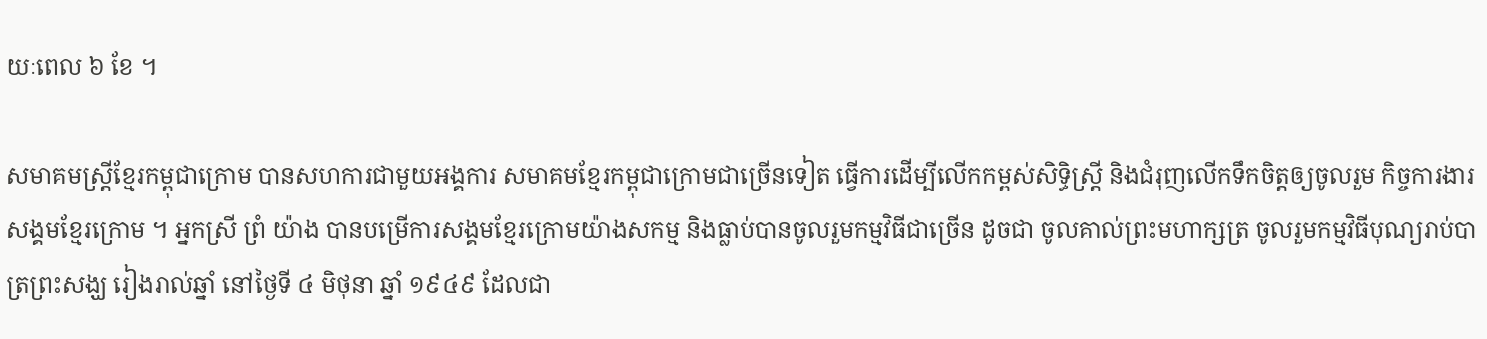យៈពេល ៦ ខែ ។

សមាគមស្ត្រីខ្មែរកម្ពុជាក្រោម បានសហការជាមួយអង្គការ សមាគមខ្មែរកម្ពុជាក្រោមជាច្រើនទៀត ធ្វើការដើម្បីលើកកម្ពស់សិទ្ធិស្ត្រី និងជំរុញលើកទឹកចិត្តឲ្យចូលរួម កិច្ចការងារសង្គមខ្មែរក្រោម ។ អ្នកស្រី ព្រំ យ៉ាង បានបម្រើការសង្គមខ្មែរក្រោមយ៉ាងសកម្ម និងធ្លាប់បានចូលរួមកម្មវិធីជាច្រើន ដូចជា ចូលគាល់ព្រះមហាក្សត្រ ចូលរួមកម្មវិធីបុណ្យរាប់បាត្រព្រះសង្ឃ រៀងរាល់ឆ្នាំ នៅថ្ងៃទី ៤ មិថុនា ឆ្នាំ ១៩៤៩ ដែលជា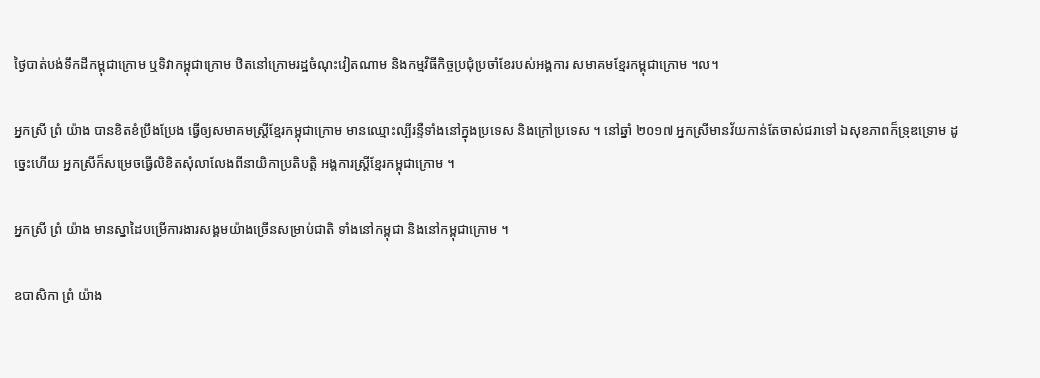ថ្ងៃបាត់បង់ទឹកដីកម្ពុជាក្រោម ឬទិវាកម្ពុជាក្រោម ឋិតនៅក្រោមរដ្ឋចំណុះវៀតណាម និងកម្មវិធីកិច្ចប្រជុំប្រចាំខែរបស់អង្គការ សមាគមខ្មែរកម្ពុជាក្រោម ។ល។

អ្នកស្រី ព្រំ យ៉ាង បានខិតខំប្រឹងប្រែង ធ្វើឲ្យសមាគមស្ត្រីខ្មែរកម្ពុជាក្រោម មានឈ្មោះល្បីរន្ទឺទាំងនៅក្នុងប្រទេស និងក្រៅប្រទេស ។ នៅឆ្នាំ ២០១៧ អ្នកស្រីមានវ័យកាន់តែចាស់ជរាទៅ ឯសុខភាពក៏ទ្រុឌទ្រោម ដូច្នេះហើយ អ្នកស្រីក៏សម្រេចធ្វើលិខិតសុំលាលែងពីនាយិកាប្រតិបត្តិ អង្គការស្ត្រីខ្មែរកម្ពុជាក្រោម ។

អ្នកស្រី ព្រំ យ៉ាង មានស្នាដៃបម្រើការងារសង្គមយ៉ាងច្រើនសម្រាប់ជាតិ ទាំងនៅកម្ពុជា និងនៅកម្ពុជាក្រោម ។

ឧបាសិកា ព្រំ យ៉ាង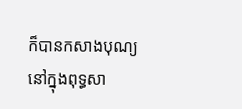ក៏បានកសាងបុណ្យ នៅក្នុងពុទ្ធសា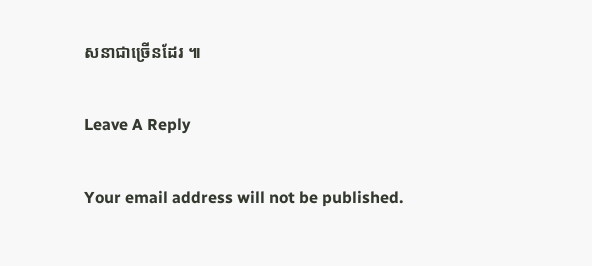សនាជាច្រើនដែរ ៕

Leave A Reply

Your email address will not be published.